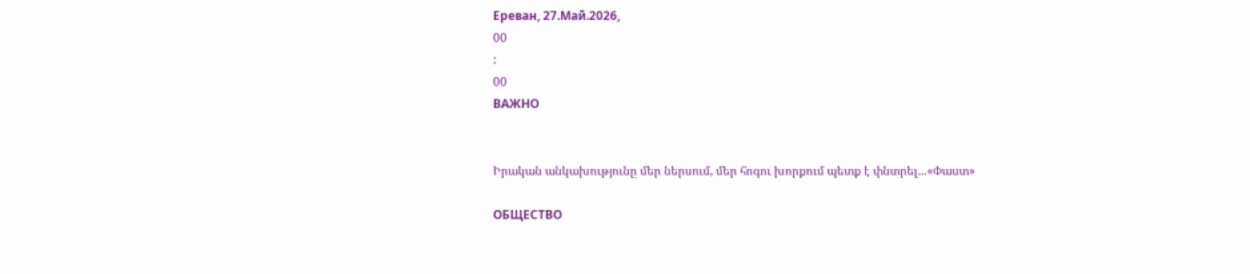Ереван, 27.Май.2026,
00
:
00
ВАЖНО


Իրական անկախությունը մեր ներսում, մեր հոգու խորքում պետք է փնտրել...«Փաստ»

ОБЩЕСТВО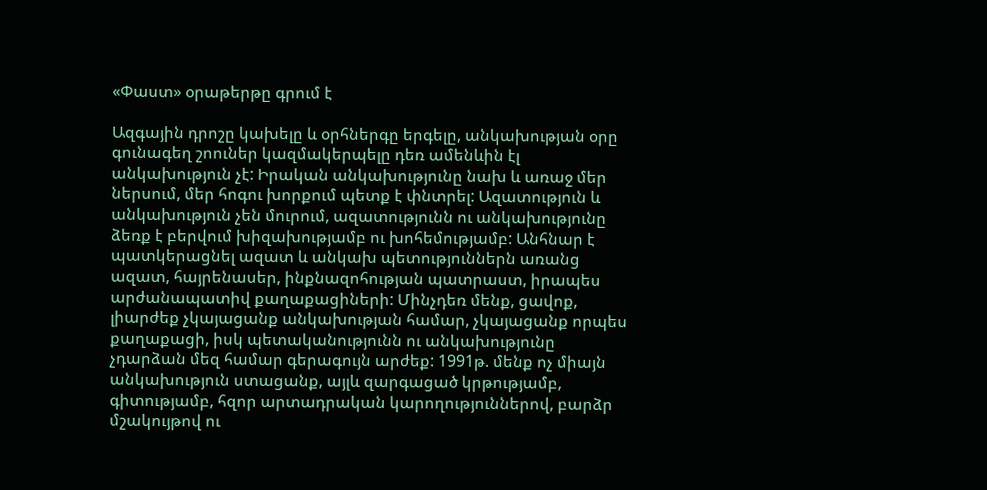«Փաստ» օրաթերթը գրում է

Ազգային դրոշը կախելը և օրհներգը երգելը, անկախության օրը գունագեղ շոուներ կազմակերպելը դեռ ամենևին էլ անկախություն չէ: Իրական անկախությունը նախ և առաջ մեր ներսում, մեր հոգու խորքում պետք է փնտրել: Ազատություն և անկախություն չեն մուրում, ազատությունն ու անկախությունը ձեռք է բերվում խիզախությամբ ու խոհեմությամբ: Անհնար է պատկերացնել ազատ և անկախ պետություններն առանց ազատ, հայրենասեր, ինքնազոհության պատրաստ, իրապես արժանապատիվ քաղաքացիների: Մինչդեռ մենք, ցավոք, լիարժեք չկայացանք անկախության համար, չկայացանք որպես քաղաքացի, իսկ պետականությունն ու անկախությունը չդարձան մեզ համար գերագույն արժեք: 1991թ. մենք ոչ միայն անկախություն ստացանք, այլև զարգացած կրթությամբ, գիտությամբ, հզոր արտադրական կարողություններով, բարձր մշակույթով ու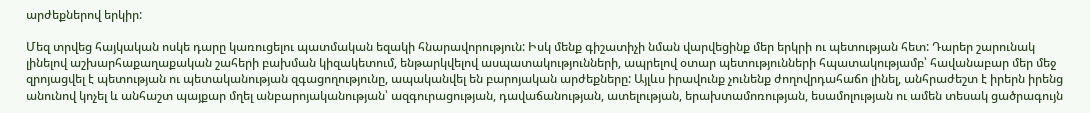արժեքներով երկիր:

Մեզ տրվեց հայկական ոսկե դարը կառուցելու պատմական եզակի հնարավորություն: Իսկ մենք գիշատիչի նման վարվեցինք մեր երկրի ու պետության հետ: Դարեր շարունակ լինելով աշխարհաքաղաքական շահերի բախման կիզակետում, ենթարկվելով ասպատակությունների, ապրելով օտար պետությունների հպատակությամբ՝ հավանաբար մեր մեջ զրոյացվել է պետության ու պետականության զգացողությունը, ապականվել են բարոյական արժեքները: Այլևս իրավունք չունենք ժողովրդահաճո լինել, անհրաժեշտ է իրերն իրենց անունով կոչել և անհաշտ պայքար մղել անբարոյականության՝ ազգուրացության, դավաճանության, ատելության, երախտամոռության, եսամոլության ու ամեն տեսակ ցածրագույն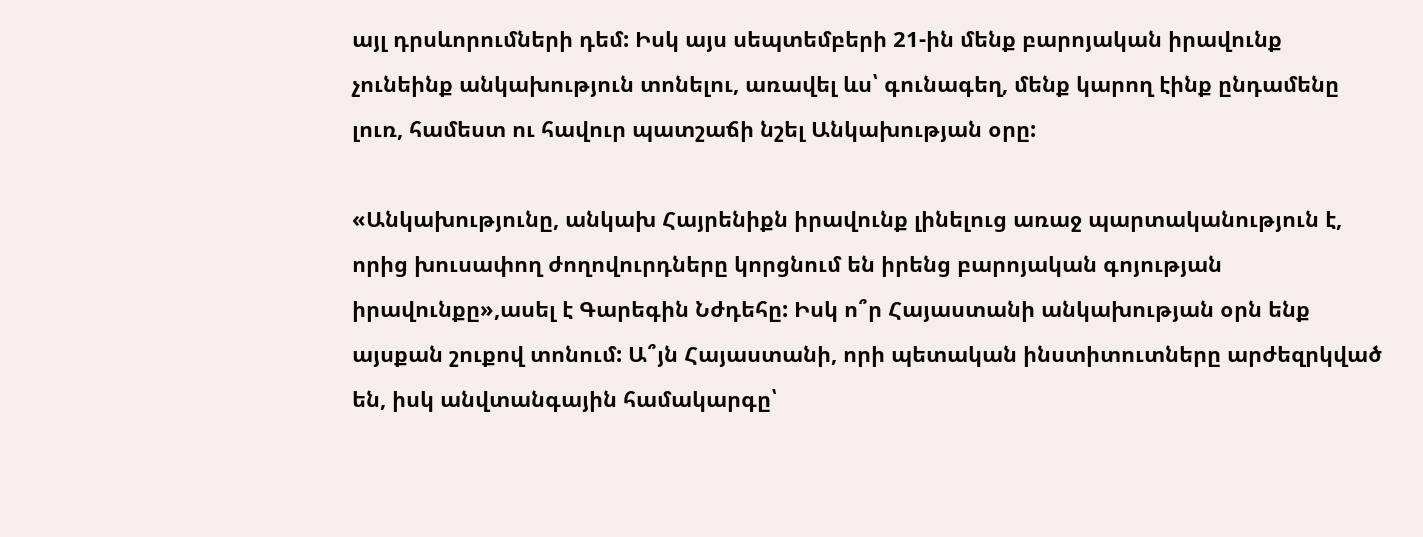այլ դրսևորումների դեմ: Իսկ այս սեպտեմբերի 21-ին մենք բարոյական իրավունք չունեինք անկախություն տոնելու, առավել ևս՝ գունագեղ, մենք կարող էինք ընդամենը լուռ, համեստ ու հավուր պատշաճի նշել Անկախության օրը:

«Անկախությունը, անկախ Հայրենիքն իրավունք լինելուց առաջ պարտականություն է, որից խուսափող ժողովուրդները կորցնում են իրենց բարոյական գոյության իրավունքը»,ասել է Գարեգին Նժդեհը: Իսկ ո՞ր Հայաստանի անկախության օրն ենք այսքան շուքով տոնում: Ա՞յն Հայաստանի, որի պետական ինստիտուտները արժեզրկված են, իսկ անվտանգային համակարգը՝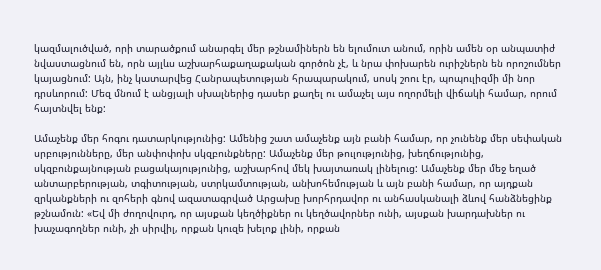կազմալուծված, որի տարածքում անարգել մեր թշնամիներն են ելումուտ անում, որին ամեն օր անպատիժ նվաստացնում են, որն այլևս աշխարհաքաղաքական գործոն չէ, և նրա փոխարեն ուրիշներն են որոշումներ կայացնում: Այն, ինչ կատարվեց Հանրապետության հրապարակում, սոսկ շոու էր, պոպուլիզմի մի նոր դրսևորում: Մեզ մնում է անցյալի սխալներից դասեր քաղել ու ամաչել այս ողորմելի վիճակի համար, որում հայտնվել ենք:

Ամաչենք մեր հոգու դատարկությունից: Ամենից շատ ամաչենք այն բանի համար, որ չունենք մեր սեփական սրբությունները, մեր անփոփոխ սկզբունքները: Ամաչենք մեր թուլությունից, խեղճությունից, սկզբունքայնության բացակայությունից, աշխարհով մեկ խայտառակ լինելուց: Ամաչենք մեր մեջ եղած անտարբերության, տգիտության, ստրկամտության, անխոհեմության և այն բանի համար, որ այդքան զրկանքների ու զոհերի գնով ազատագրված Արցախը խորհրդավոր ու անհասկանալի ձևով հանձնեցինք թշնամուն: «Եվ մի ժողովուրդ, որ այսքան կեղծիքներ ու կեղծավորներ ունի, այսքան խարդախներ ու խաչագողներ ունի, չի սիրվիլ, որքան կուզե խելոք լինի, որքան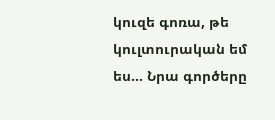կուզե գոռա, թե կուլտուրական եմ ես… Նրա գործերը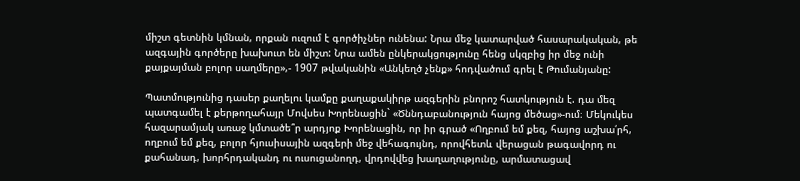միշտ գետնին կմնան, որքան ուզում է գործիչներ ունենա: Նրա մեջ կատարված հասարակական, թե ազգային գործերը խախուտ են միշտ: Նրա ամեն ընկերակցությունը հենց սկզբից իր մեջ ունի քայքայման բոլոր սաղմերը»,- 1907 թվականին «Անկեղծ չենք» հոդվածում գրել է Թումանյանը:

Պատմությունից դասեր քաղելու կամքը քաղաքակիրթ ազգերին բնորոշ հատկություն է. դա մեզ պատգամել է քերթողահայր Մովսես Խորենացին` «Ծննդաբանություն հայոց մեծաց»-ում։ Մեկուկես հազարամյակ առաջ կմտածե՞ր արդյոք Խորենացին, որ իր գրած «Ողբում եմ քեզ, հայոց աշխա՛րհ, ողբում եմ քեզ, բոլոր հյուսիսային ազգերի մեջ վեհագույնդ, որովհետև վերացան թագավորդ ու քահանադ, խորհրդականդ ու ուսուցանողդ, վրդովվեց խաղաղությունը, արմատացավ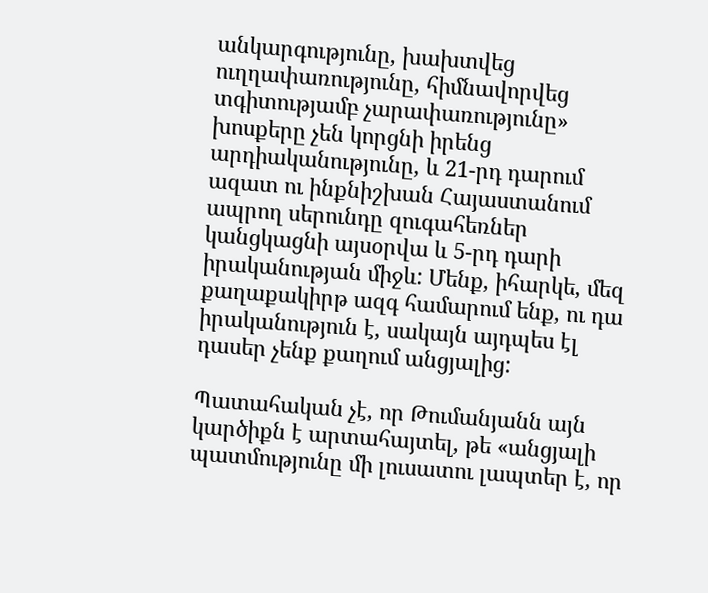անկարգությունը, խախտվեց ուղղափառությունը, հիմնավորվեց տգիտությամբ չարափառությունը» խոսքերը չեն կորցնի իրենց արդիականությունը, և 21-րդ դարում ազատ ու ինքնիշխան Հայաստանում ապրող սերունդը զուգահեռներ կանցկացնի այսօրվա և 5-րդ դարի իրականության միջև: Մենք, իհարկե, մեզ քաղաքակիրթ ազգ համարում ենք, ու դա իրականություն է, սակայն այդպես էլ դասեր չենք քաղում անցյալից:

Պատահական չէ, որ Թումանյանն այն կարծիքն է արտահայտել, թե «անցյալի պատմությունը մի լուսատու լապտեր է, որ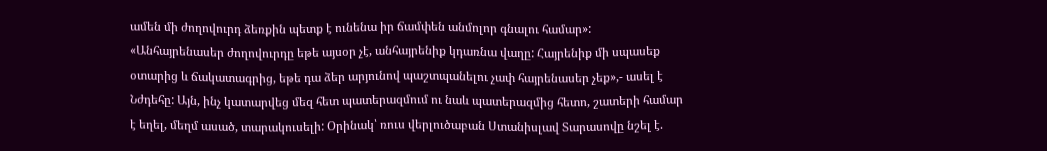ամեն մի ժողովուրդ ձեռքին պետք է ունենա իր ճամփեն անմոլոր գնալու համար»: «Անհայրենասեր ժողովուրդը եթե այսօր չէ, անհայրենիք կդառնա վաղը: Հայրենիք մի սպասեք օտարից և ճակատագրից, եթե դա ձեր արյունով պաշտպանելու չափ հայրենասեր չեք»,- ասել է Նժդեհը: Այն, ինչ կատարվեց մեզ հետ պատերազմում ու նաև պատերազմից հետո, շատերի համար է եղել, մեղմ ասած, տարակուսելի: Օրինակ՝ ռուս վերլուծաբան Ստանիսլավ Տարասովը նշել է.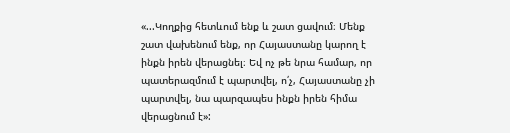«...Կողքից հետևում ենք և շատ ցավում։ Մենք շատ վախենում ենք, որ Հայաստանը կարող է ինքն իրեն վերացնել։ Եվ ոչ թե նրա համար, որ պատերազմում է պարտվել, ո՛չ, Հայաստանը չի պարտվել, նա պարզապես ինքն իրեն հիմա վերացնում է»: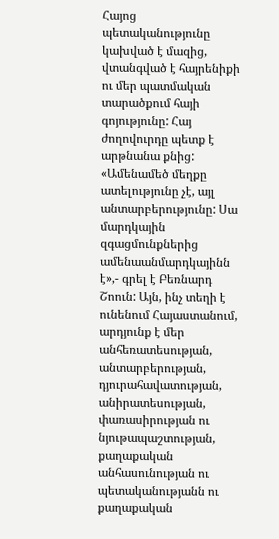Հայոց պետականությունը կախված է մազից, վտանգված է հայրենիքի ու մեր պատմական տարածքում հայի գոյությունը: Հայ ժողովուրդը պետք է արթնանա քնից: «Ամենամեծ մեղքը ատելությունը չէ, այլ անտարբերությունը: Սա մարդկային զգացմունքներից ամենաանմարդկայինն է»,- գրել է Բեռնարդ Շոուն: Այն, ինչ տեղի է ունենում Հայաստանում, արդյունք է մեր անհեռատեսության, անտարբերության, դյուրահավատության, անիրատեսության, փառասիրության ու նյութապաշտության, քաղաքական անհասունության ու պետականությանն ու քաղաքական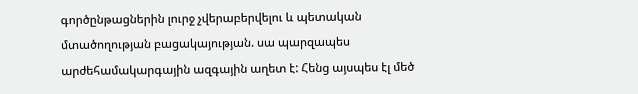գործընթացներին լուրջ չվերաբերվելու և պետական մտածողության բացակայության. սա պարզապես արժեհամակարգային ազգային աղետ է: Հենց այսպես էլ մեծ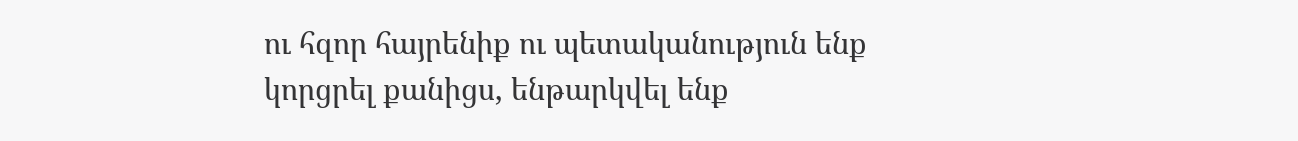ու հզոր հայրենիք ու պետականություն ենք կորցրել քանիցս, ենթարկվել ենք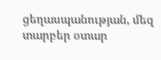ցեղասպանության, մեզ տարբեր օտար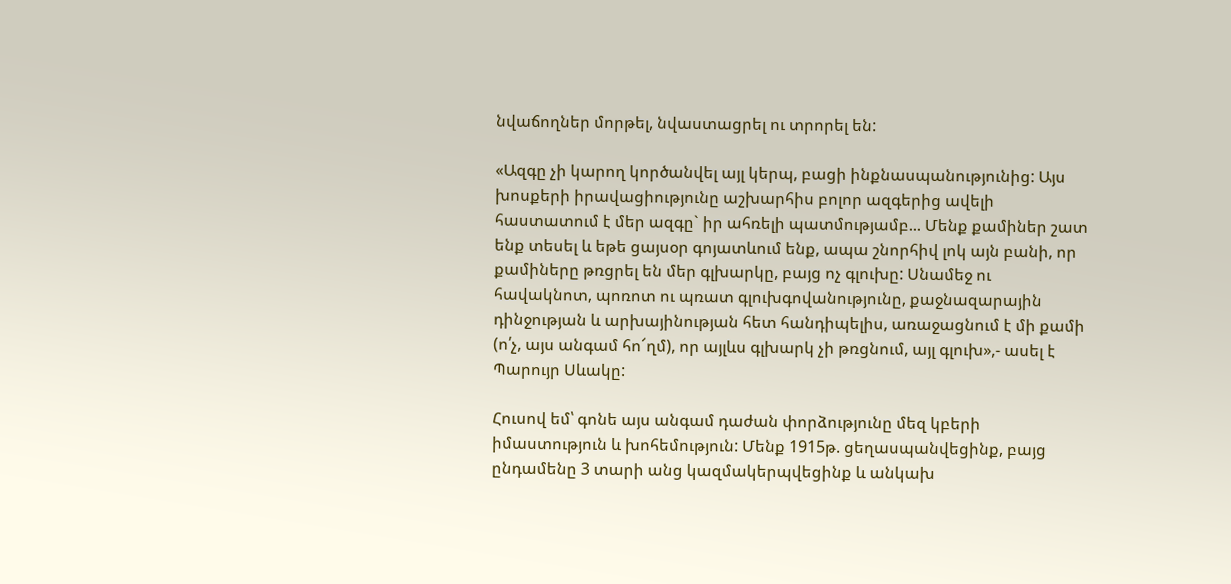նվաճողներ մորթել, նվաստացրել ու տրորել են:

«Ազգը չի կարող կործանվել այլ կերպ, բացի ինքնասպանությունից: Այս խոսքերի իրավացիությունը աշխարհիս բոլոր ազգերից ավելի հաստատում է մեր ազգը` իր ահռելի պատմությամբ... Մենք քամիներ շատ ենք տեսել և եթե ցայսօր գոյատևում ենք, ապա շնորհիվ լոկ այն բանի, որ քամիները թռցրել են մեր գլխարկը, բայց ոչ գլուխը: Սնամեջ ու հավակնոտ, պոռոտ ու պռատ գլուխգովանությունը, քաջնազարային դինջության և արխայինության հետ հանդիպելիս, առաջացնում է մի քամի (ո՛չ, այս անգամ հո՜ղմ), որ այլևս գլխարկ չի թռցնում, այլ գլուխ»,- ասել է Պարույր Սևակը:

Հուսով եմ՝ գոնե այս անգամ դաժան փորձությունը մեզ կբերի իմաստություն և խոհեմություն: Մենք 1915թ. ցեղասպանվեցինք, բայց ընդամենը 3 տարի անց կազմակերպվեցինք և անկախ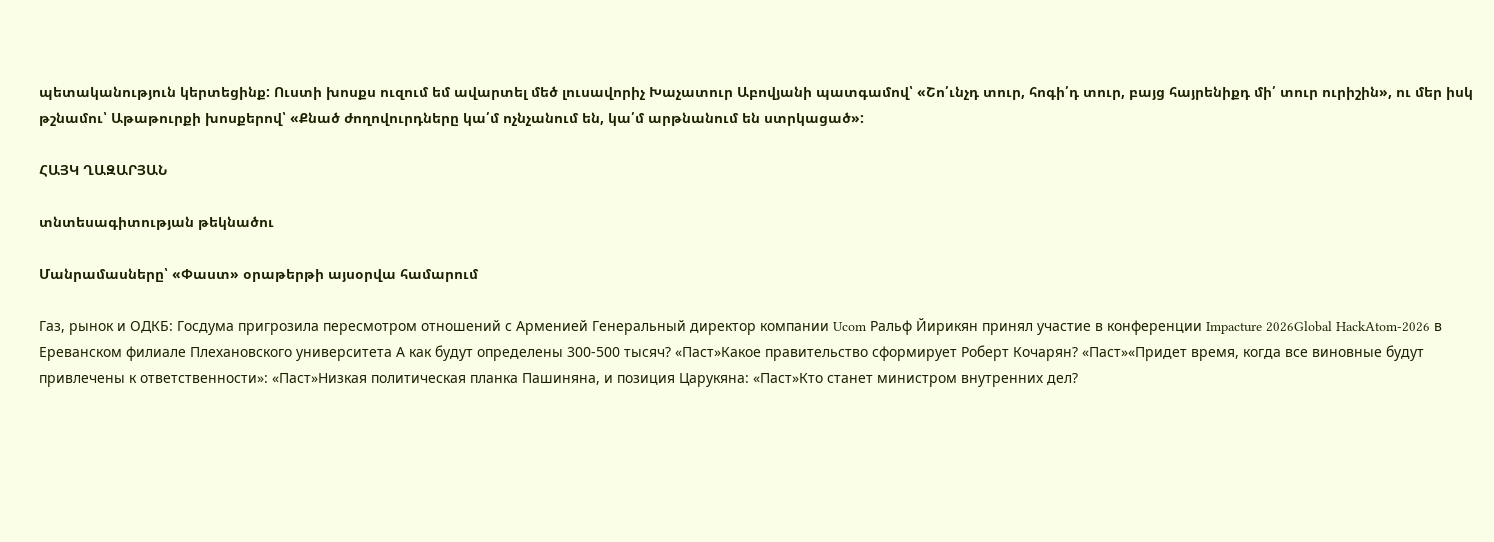պետականություն կերտեցինք: Ուստի խոսքս ուզում եմ ավարտել մեծ լուսավորիչ Խաչատուր Աբովյանի պատգամով՝ «Շո՛ւնչդ տուր, հոգի՛դ տուր, բայց հայրենիքդ մի՛ տուր ուրիշին», ու մեր իսկ թշնամու՝ Աթաթուրքի խոսքերով՝ «Քնած ժողովուրդները կա՛մ ոչնչանում են, կա՛մ արթնանում են ստրկացած»:

ՀԱՅԿ ՂԱԶԱՐՅԱՆ

տնտեսագիտության թեկնածու

Մանրամասները՝ «Փաստ» օրաթերթի այսօրվա համարում

Газ, рынок и ОДКБ: Госдума пригрозила пересмотром отношений с Арменией Генеральный директор компании Ucom Ральф Йирикян принял участие в конференции Impacture 2026Global HackAtom-2026 в Ереванском филиале Плехановского университета А как будут определены 300-500 тысяч? «Паст»Какое правительство сформирует Роберт Кочарян? «Паст»«Придет время, когда все виновные будут привлечены к ответственности»: «Паст»Низкая политическая планка Пашиняна, и позиция Царукяна: «Паст»Кто станет министром внутренних дел?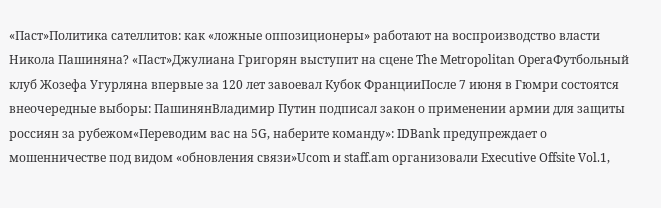«Паст»Политика сателлитов: как «ложные оппозиционеры» работают на воспроизводство власти Никола Пашиняна? «Паст»Джулиана Григорян выступит на сцене The Metropolitan OperaФутбольный клуб Жозефа Угурляна впервые за 120 лет завоевал Кубок ФранцииПосле 7 июня в Гюмри состоятся внеочередные выборы: ПашинянВладимир Путин подписал закон о применении армии для защиты россиян за рубежом«Переводим вас на 5G, наберите команду»: IDBank предупреждает о мошенничестве под видом «обновления связи»Ucom и staff.am организовали Executive Offsite Vol.1,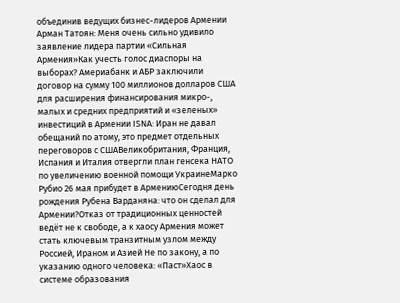объединив ведущих бизнес-лидеров Армении Арман Татоян: Меня очень сильно удивило заявление лидера партии «Сильная Армения»Как учесть голос диаспоры на выборах? Америабанк и АБР заключили договор на сумму 100 миллионов долларов США для расширения финансирования микро-, малых и средних предприятий и «зеленых» инвестиций в Армении ISNA: Иран не давал обещаний по атому, это предмет отдельных переговоров с СШАВеликобритания, Франция, Испания и Италия отвергли план генсека НАТО по увеличению военной помощи УкраинеМарко Рубио 26 мая прибудет в АрмениюСегодня день рождения Рубена Варданяна: что он сделал для Армении?Отказ от традиционных ценностей ведёт не к свободе, а к хаосу Армения может стать ключевым транзитным узлом между Россией, Ираном и Азией Не по закону, а по указанию одного человека: «Паст»Хаос в системе образования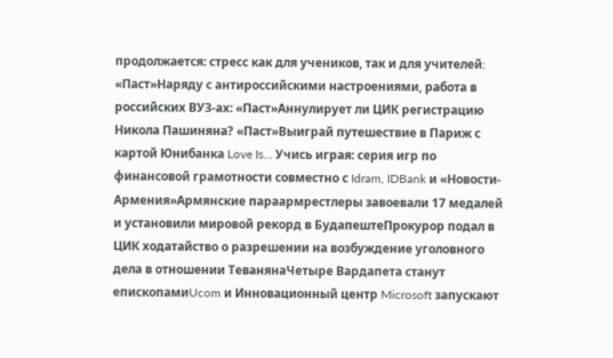продолжается: стресс как для учеников, так и для учителей։ «Паст»Наряду с антироссийскими настроениями, работа в российских ВУЗ-ах: «Паст»Аннулирует ли ЦИК регистрацию Никола Пашиняна? «Паст»Выиграй путешествие в Париж с картой Юнибанка Love Is… Учись играя: серия игр по финансовой грамотности совместно с Idram, IDBank и «Новости-Армения»Армянские параармрестлеры завоевали 17 медалей и установили мировой рекорд в БудапештеПрокурор подал в ЦИК ходатайство о разрешении на возбуждение уголовного дела в отношении ТеванянаЧетыре Вардапета станут епископамиUcom и Инновационный центр Microsoft запускают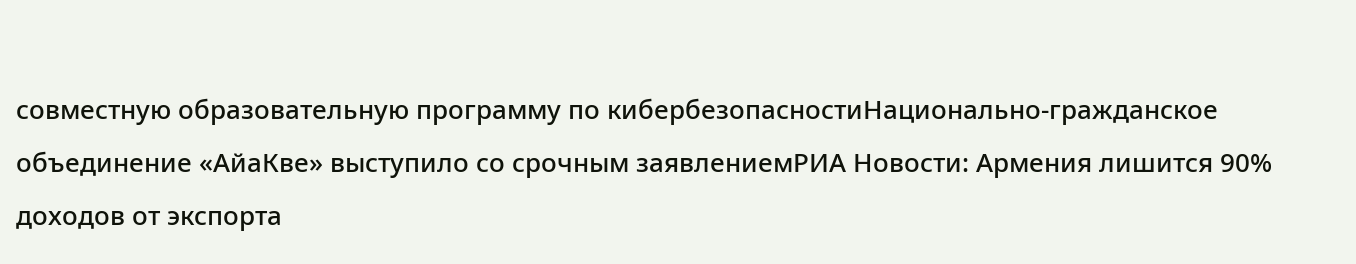совместную образовательную программу по кибербезопасностиНационально-гражданское объединение «АйаКве» выступило со срочным заявлениемРИА Новости: Армения лишится 90% доходов от экспорта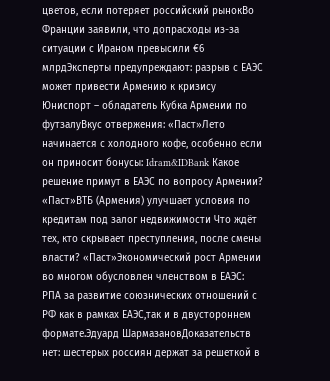цветов, если потеряет российский рынокВо Франции заявили, что допрасходы из-за ситуации с Ираном превысили €6 млрдЭксперты предупреждают: разрыв с ЕАЭС может привести Армению к кризису Юниспорт – обладатель Кубка Армении по футзалуВкус отвержения: «Паст»Лето начинается с холодного кофе, особенно если он приносит бонусы: Idram&IDBank Какое решение примут в ЕАЭС по вопросу Армении? «Паст»ВТБ (Армения) улучшает условия по кредитам под залог недвижимости Что ждёт тех, кто скрывает преступления, после смены власти? «Паст»Экономический рост Армении во многом обусловлен членством в ЕАЭС: РПА за развитие союзнических отношений с РФ как в рамках ЕАЭС,так и в двустороннем формате.Эдуард ШармазановДоказательств нет: шестерых россиян держат за решеткой в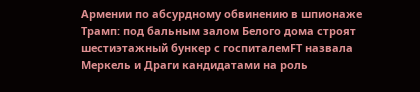Армении по абсурдному обвинению в шпионаже Трамп: под бальным залом Белого дома строят шестиэтажный бункер с госпиталемFT назвала Меркель и Драги кандидатами на роль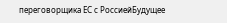переговорщика ЕС с РоссиейБудущее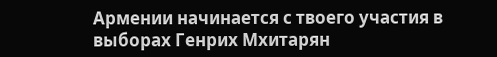Армении начинается с твоего участия в выборах Генрих Мхитарян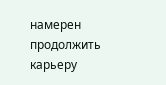намерен продолжить карьеру